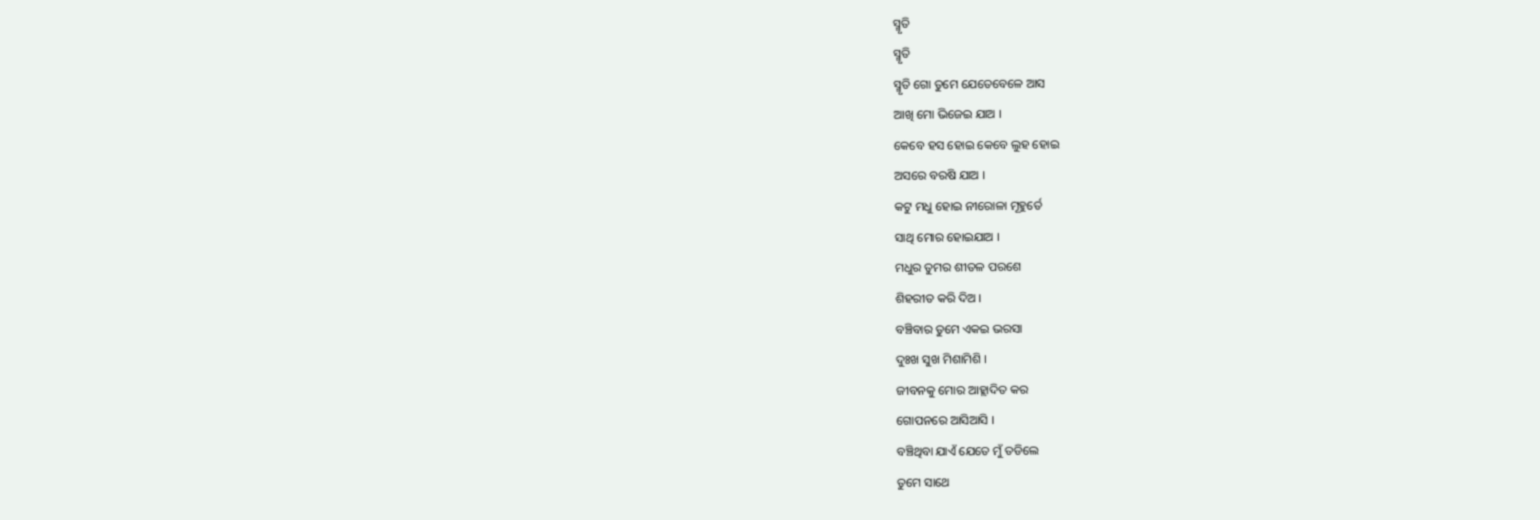ସ୍ମୃତି
ସ୍ମୃତି
ସ୍ମୃତି ଗୋ ତୁମେ ଯେତେବେଳେ ଆସ
ଆଖି ମୋ ଭିଜେଇ ଯାଅ ।
କେବେ ହସ ହୋଇ କେବେ ଲୁହ ହୋଇ
ଅସରେ ବରଷି ଯାଅ ।
କଟୁ ମଧୁ ହୋଇ ନୀରୋଳା ମୂହୁର୍ତେ
ସାଥି ମୋର ହୋଇଯାଅ ।
ମଧୁର ତୁମର ଶୀତଳ ପରଶେ
ଶିହରୀତ କରି ଦିଅ ।
ବଞ୍ଚିବାର ତୁମେ ଏକଇ ଭରସା
ଦୁଃଖ ସୁଖ ମିଶାମିଶି ।
ଜୀବନକୁ ମୋର ଆହ୍ଲାଦିତ କର
ଗୋପନରେ ଆସିଆସି ।
ବଞ୍ଚିଥିବା ଯାଏଁ ଯେତେ ମୁଁ ତଡିଲେ
ତୁମେ ସାଥେ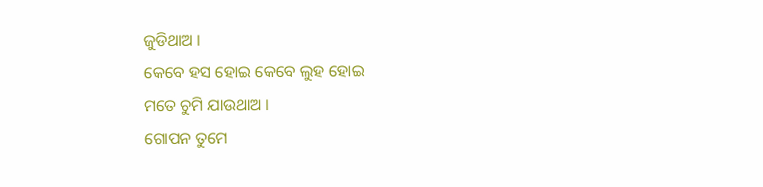ଜୁଡିଥାଅ ।
କେବେ ହସ ହୋଇ କେବେ ଲୁହ ହୋଇ
ମତେ ଚୁମି ଯାଉଥାଅ ।
ଗୋପନ ତୁମେ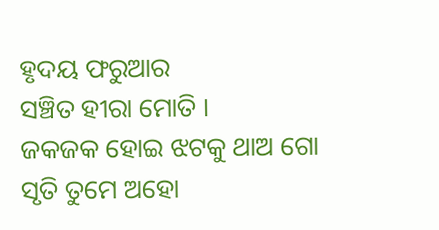ହୃଦୟ ଫରୁଆର
ସଞ୍ଚିତ ହୀରା ମୋତି ।
ଜକଜକ ହୋଇ ଝଟକୁ ଥାଅ ଗୋ
ସୃତି ତୁମେ ଅହୋ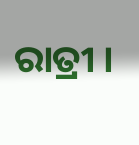ରାତ୍ରୀ ।